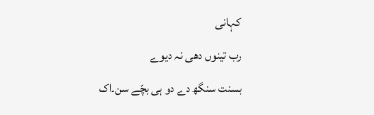کہانی
رب تینوں دھی نہ دیوے
بسنت سنگھ دے دو ہی بچّے سن۔اک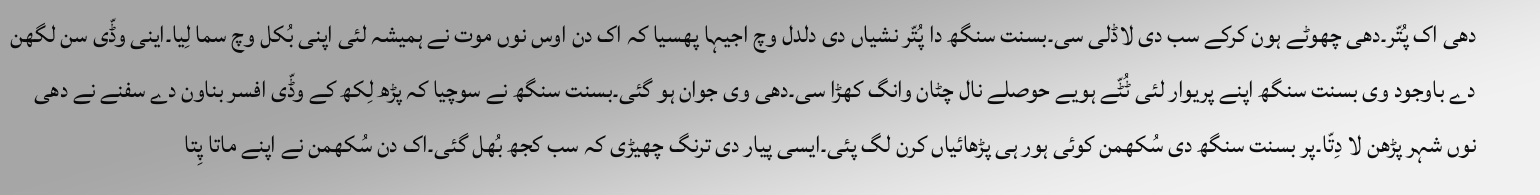دھی اک پُتّر۔دھی چھوٹے ہون کرکے سب دی لاڈلی سی۔بسنت سنگھ دا پُتّر نشیاں دی دلدل وچ اجیہا پھسیا کہ اک دن اوس نوں موت نے ہمیشہ لئی اپنی بُکل وچ سما لِیا۔اینی وڈّی سن لگھن دے باوجود وی بسنت سنگھ اپنے پریوار لئی ٹُٹّے ہویے حوصلے نال چٹان وانگ کھڑا سی۔دھی وی جوان ہو گئی۔بسنت سنگھ نے سوچیا کہ پڑھ لِکھ کے وڈّی افسر بناون دے سفنے نے دھی نوں شہر پڑھن لا دِتّا۔پر بسنت سنگھ دی سُکھمن کوئی ہور ہی پڑھائیاں کرن لگ پئی۔ایسی پیار دی ترنگ چھیڑی کہ سب کجھ بُھل گئی۔اک دن سُکھمن نے اپنے ماتا پِتا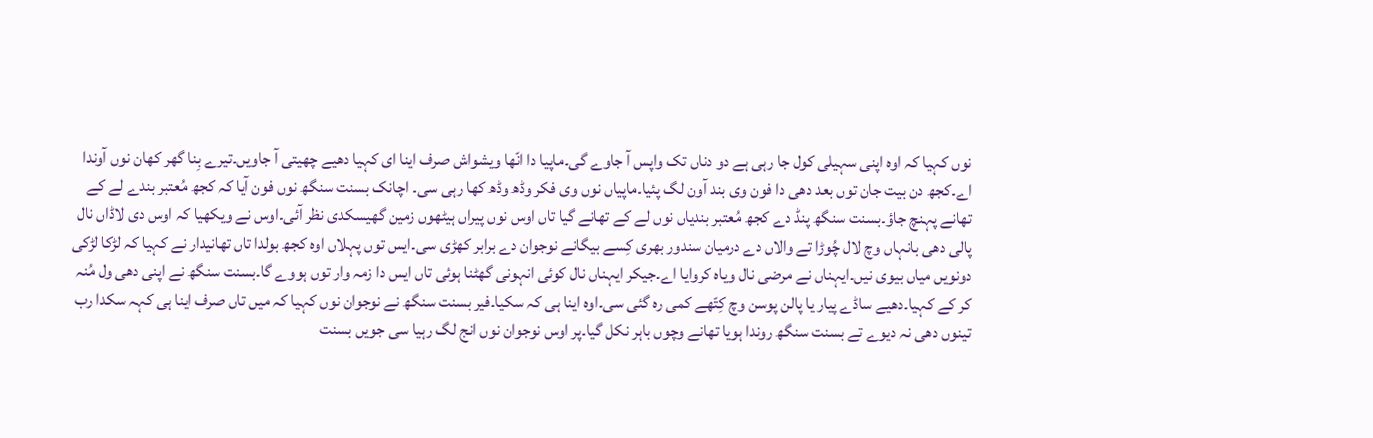نوں کہیا کہ اوہ اپنی سہیلی کول جا رہی ہے دو دناں تک واپس آ جاوے گی۔ماپیا دا انّھا ویشواش صرف اینا ای کہیا دھیے چھیتی آ جاویں۔تیرے بِنا گھر کھان نوں آوندا اے۔کجھ دن بیت جان توں بعد دھی دا فون وی بند آون لگ پئیا۔ماپیاں نوں وی فکر وڈھ وڈھ کھا رہی سی۔ اچانک بسنت سنگھ نوں فون آیا کہ کجھ مُعتبر بندے لے کے تھانے پہنچ جاؤ۔بسنت سنگھ پنڈ دے کجھ مُعتبر بندیاں نوں لے کے تھانے گیا تاں اوس نوں پیراں ہیٹھوں زمین گھیسکدی نظر آئی۔اوس نے ویکھیا کہ اوس دی لاڈاں نال پالی دھی بانہاں وچ لال چُوڑا تے والاں دے درمیان سندور بھری کِسے بیگانے نوجوان دے برابر کھڑی سی۔ایس توں پہلاں اوہ کجھ بولدا تاں تھانیدار نے کہیا کہ لڑکا لڑکی دونویں میاں بیوی نیں۔ایہناں نے مرضی نال ویاہ کروایا اے۔جیکر ایہناں نال کوئی انہونی گھٹنا ہوئی تاں ایس دا زمہ وار توں ہووے گا۔بسنت سنگھ نے اپنی دھی ول مُنہ کر کے کہیا۔دھیے ساڈے پیار یا پالن پوسن وچ کِتّھے کمی رہ گئی سی۔اوہ اینا ہی کہ سکیا۔فیر بسنت سنگھ نے نوجوان نوں کہیا کہ میں تاں صرف اینا ہی کہہ سکدا رب تینوں دھی نہ دیوے تے بسنت سنگھ روندا ہویا تھانے وچوں باہر نکل گیا۔پر اوس نوجوان نوں انج لگ رہیا سی جویں بسنت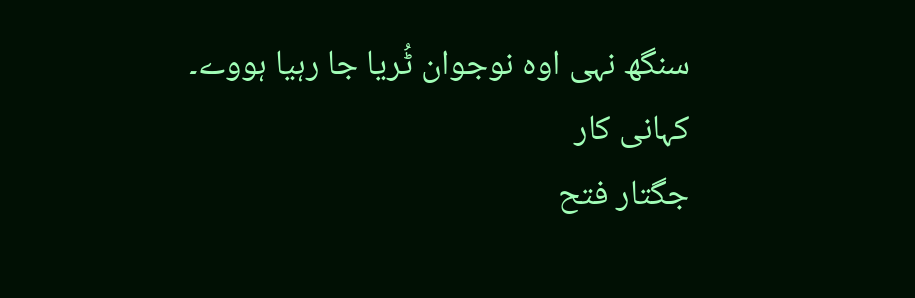سنگھ نہی اوہ نوجوان ٹُریا جا رہیا ہووے۔
کہانی کار
جگتار فتح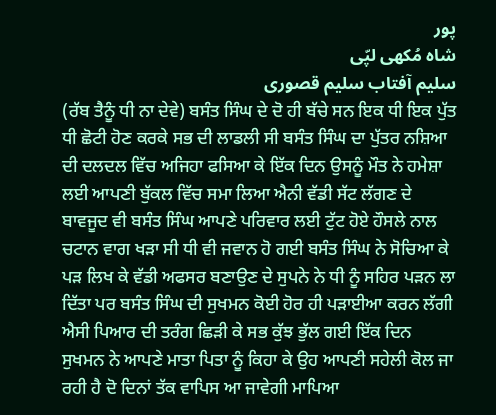پور
شاہ مُکھی لپّی
سلیم آفتاب سلیم قصوری
(ਰੱਬ ਤੈਨੂੰ ਧੀ ਨਾ ਦੇਵੇ) ਬਸੰਤ ਸਿੰਘ ਦੇ ਦੋ ਹੀ ਬੱਚੇ ਸਨ ਇਕ ਧੀ ਇਕ ਪੁੱਤ ਧੀ ਛੋਟੀ ਹੋਣ ਕਰਕੇ ਸਭ ਦੀ ਲਾਡਲੀ ਸੀ ਬਸੰਤ ਸਿੰਘ ਦਾ ਪੁੱਤਰ ਨਸ਼ਿਆ ਦੀ ਦਲਦਲ ਵਿੱਚ ਅਜਿਹਾ ਫਸਿਆ ਕੇ ਇੱਕ ਦਿਨ ਉਸਨੂੰ ਮੌਤ ਨੇ ਹਮੇਸ਼ਾ ਲਈ ਆਪਣੀ ਬੁੱਕਲ ਵਿੱਚ ਸਮਾ ਲਿਆ ਐਨੀ ਵੱਡੀ ਸੱਟ ਲੱਗਣ ਦੇ ਬਾਵਜੂਦ ਵੀ ਬਸੰਤ ਸਿੰਘ ਆਪਣੇ ਪਰਿਵਾਰ ਲਈ ਟੁੱਟ ਹੋਏ ਹੌਸਲੇ ਨਾਲ ਚਟਾਨ ਵਾਗ ਖੜਾ ਸੀ ਧੀ ਵੀ ਜਵਾਨ ਹੋ ਗਈ ਬਸੰਤ ਸਿੰਘ ਨੇ ਸੋਚਿਆ ਕੇ ਪੜ ਲਿਖ ਕੇ ਵੱਡੀ ਅਫਸਰ ਬਣਾਉਣ ਦੇ ਸੁਪਨੇ ਨੇ ਧੀ ਨੂੰ ਸਹਿਰ ਪੜਨ ਲਾ ਦਿੱਤਾ ਪਰ ਬਸੰਤ ਸਿੰਘ ਦੀ ਸੁਖਮਨ ਕੋਈ ਹੋਰ ਹੀ ਪੜਾਈਆ ਕਰਨ ਲੱਗੀ ਐਸੀ ਪਿਆਰ ਦੀ ਤਰੰਗ ਛਿੜੀ ਕੇ ਸਭ ਕੁੱਝ ਭੁੱਲ ਗਈ ਇੱਕ ਦਿਨ ਸੁਖਮਨ ਨੇ ਆਪਣੇ ਮਾਤਾ ਪਿਤਾ ਨੂੰ ਕਿਹਾ ਕੇ ਉਹ ਆਪਣੀ ਸਹੇਲੀ ਕੋਲ ਜਾ ਰਹੀ ਹੈ ਦੋ ਦਿਨਾਂ ਤੱਕ ਵਾਪਿਸ ਆ ਜਾਵੇਗੀ ਮਾਪਿਆ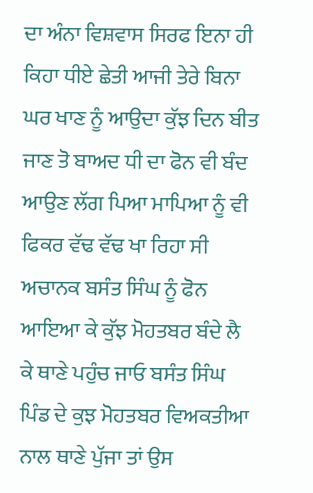ਦਾ ਅੰਨਾ ਵਿਸ਼ਵਾਸ ਸਿਰਫ ਇਨਾ ਹੀ ਕਿਹਾ ਧੀਏ ਛੇਤੀ ਆਜੀ ਤੇਰੇ ਬਿਨਾ ਘਰ ਖਾਣ ਨੂੰ ਆਉਦਾ ਕੁੱਝ ਦਿਨ ਬੀਤ ਜਾਣ ਤੋ ਬਾਅਦ ਧੀ ਦਾ ਫੋਨ ਵੀ ਬੰਦ ਆਉਣ ਲੱਗ ਪਿਆ ਮਾਪਿਆ ਨੂੰ ਵੀ ਫਿਕਰ ਵੱਢ ਵੱਢ ਖਾ ਰਿਹਾ ਸੀ ਅਚਾਨਕ ਬਸੰਤ ਸਿੰਘ ਨੂੰ ਫੋਨ ਆਇਆ ਕੇ ਕੁੱਝ ਮੋਹਤਬਰ ਬੰਦੇ ਲੈ ਕੇ ਥਾਣੇ ਪਹੁੰਚ ਜਾਓ ਬਸੰਤ ਸਿੰਘ ਪਿੰਡ ਦੇ ਕੁਝ ਮੋਹਤਬਰ ਵਿਅਕਤੀਆ ਨਾਲ ਥਾਣੇ ਪੁੱਜਾ ਤਾਂ ਉਸ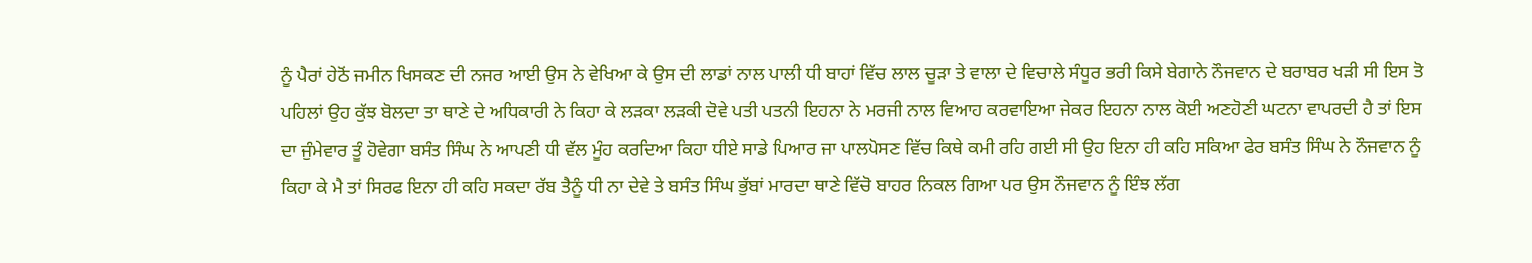ਨੂੰ ਪੈਰਾਂ ਹੇਠੋਂ ਜਮੀਨ ਖਿਸਕਣ ਦੀ ਨਜਰ ਆਈ ਉਸ ਨੇ ਵੇਖਿਆ ਕੇ ਉਸ ਦੀ ਲਾਡਾਂ ਨਾਲ ਪਾਲੀ ਧੀ ਬਾਹਾਂ ਵਿੱਚ ਲਾਲ ਚੂੜਾ ਤੇ ਵਾਲਾ ਦੇ ਵਿਚਾਲੇ ਸੰਧੂਰ ਭਰੀ ਕਿਸੇ ਬੇਗਾਨੇ ਨੌਜਵਾਨ ਦੇ ਬਰਾਬਰ ਖੜੀ ਸੀ ਇਸ ਤੋ ਪਹਿਲਾਂ ਉਹ ਕੁੱਝ ਬੋਲਦਾ ਤਾ ਥਾਣੇ ਦੇ ਅਧਿਕਾਰੀ ਨੇ ਕਿਹਾ ਕੇ ਲੜਕਾ ਲੜਕੀ ਦੋਵੇ ਪਤੀ ਪਤਨੀ ਇਹਨਾ ਨੇ ਮਰਜੀ ਨਾਲ ਵਿਆਹ ਕਰਵਾਇਆ ਜੇਕਰ ਇਹਨਾ ਨਾਲ ਕੋਈ ਅਣਹੋਣੀ ਘਟਨਾ ਵਾਪਰਦੀ ਹੈ ਤਾਂ ਇਸ ਦਾ ਜੁੰਮੇਵਾਰ ਤੂੰ ਹੋਵੇਗਾ ਬਸੰਤ ਸਿੰਘ ਨੇ ਆਪਣੀ ਧੀ ਵੱਲ ਮੂੰਹ ਕਰਦਿਆ ਕਿਹਾ ਧੀਏ ਸਾਡੇ ਪਿਆਰ ਜਾ ਪਾਲਪੋਸਣ ਵਿੱਚ ਕਿਥੇ ਕਮੀ ਰਹਿ ਗਈ ਸੀ ਉਹ ਇਨਾ ਹੀ ਕਹਿ ਸਕਿਆ ਫੇਰ ਬਸੰਤ ਸਿੰਘ ਨੇ ਨੌਜਵਾਨ ਨੂੰ ਕਿਹਾ ਕੇ ਮੈ ਤਾਂ ਸਿਰਫ ਇਨਾ ਹੀ ਕਹਿ ਸਕਦਾ ਰੱਬ ਤੈਨੂੰ ਧੀ ਨਾ ਦੇਵੇ ਤੇ ਬਸੰਤ ਸਿੰਘ ਭੁੱਬਾਂ ਮਾਰਦਾ ਥਾਣੇ ਵਿੱਚੋ ਬਾਹਰ ਨਿਕਲ ਗਿਆ ਪਰ ਉਸ ਨੌਜਵਾਨ ਨੂੰ ਇੰਝ ਲੱਗ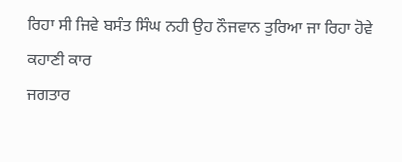ਰਿਹਾ ਸੀ ਜਿਵੇ ਬਸੰਤ ਸਿੰਘ ਨਹੀ ਉਹ ਨੌਜਵਾਨ ਤੁਰਿਆ ਜਾ ਰਿਹਾ ਹੋਵੇ
ਕਹਾਣੀ ਕਾਰ
ਜਗਤਾਰ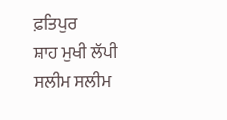ਫ਼ਤਿਪੁਰ
ਸ਼ਾਹ ਮੁਖੀ ਲੱਪੀ
ਸਲੀਮ ਸਲੀਮ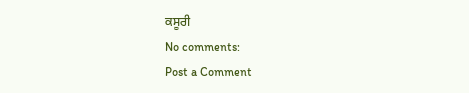ਕਸੂਰੀ
No comments:
Post a Comment